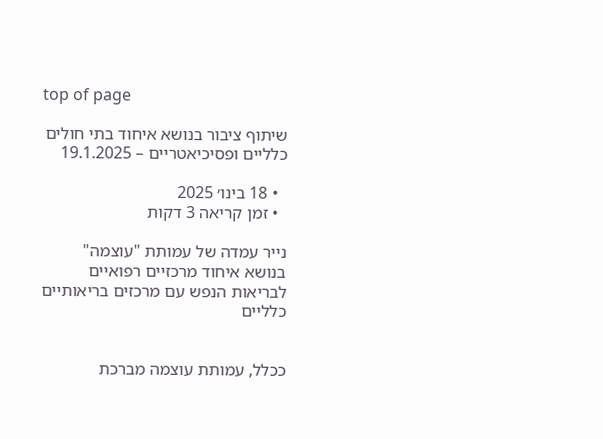top of page

שיתוף ציבור בנושא איחוד בתי חולים כלליים ופסיכיאטריים – 19.1.2025

  • 18 בינו׳ 2025
  • זמן קריאה 3 דקות

נייר עמדה של עמותת "עוצמה" בנושא איחוד מרכזיים רפואיים לבריאות הנפש עם מרכזים בריאותיים כלליים


ככלל, עמותת עוצמה מברכת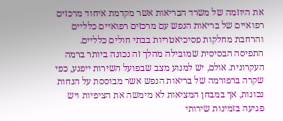את היוזמה של משרד הבריאות אשר מקדמת איחוד מרכזים רפואיים של בריאות הנפש עם מרכזים רפואיים כלליים והרחבת מחלקות פסיכיאטריות בבתי חולים כלליים. התפיסה הבסיסית שמובילה מהלך זה נכונה ביותר ברמה העקרונית. אולם, יש למנוע מצב שבפועל השירות ייפגע, כפי שקרה ברפורמה של בריאות הנפש אשר מבוססת על הנחות נכונות, אך במבחן המציאות לא מימשה את הציפיות ויש פגיעה בזמינות שירותי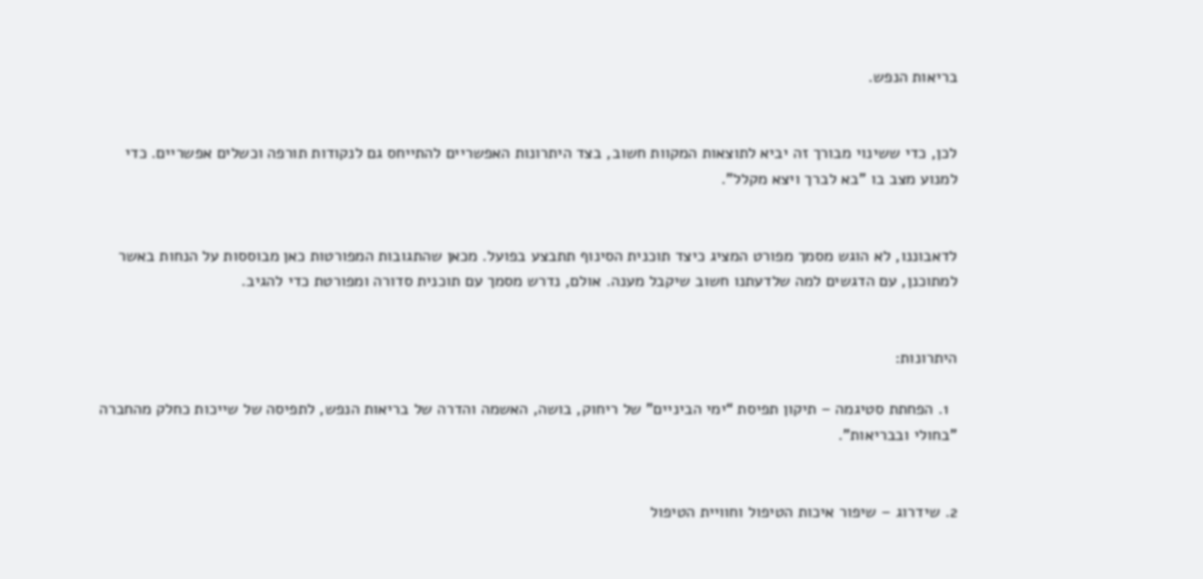בריאות הנפש.


לכן, כדי ששינוי מבורך זה יביא לתוצאות המקוות חשוב, בצד היתרונות האפשריים להתייחס גם לנקודות תורפה וכשלים אפשריים. כדי למנוע מצב בו "בא לברך ויצא מקלל".


לדאבוננו, לא הוגש מסמך מפורט המציג כיצד תוכנית הסינוף תתבצע בפועל. מכאן שהתגובות המפורטות כאן מבוססות על הנחות באשר למתוכנן, עם הדגשים למה שלדעתנו חשוב שיקבל מענה. אולם, נדרש מסמך עם תוכנית סדורה ומפורטת כדי להגיב.


היתרונות:

  1. הפחתת סטיגמה – תיקון תפיסת “ימי הביניים” של ריחוק, בושה, האשמה והדרה של בריאות הנפש, לתפיסה של שייכות כחלק מהחברה "בחולי ובבריאות".


2. שידרוג – שיפור איכות הטיפול וחוויית הטיפול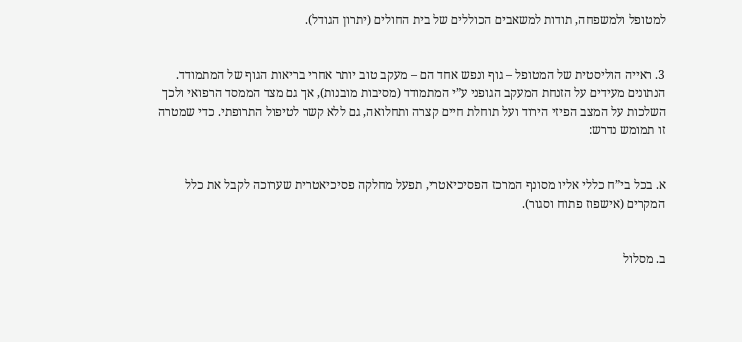למטופל ולמשפחה, תודות למשאבים הכוללים של בית החולים (יתרון הגודל).


3. ראייה הוליסטית של המטופל – גוף ונפש אחד הם – מעקב טוב יותר אחרי בריאות הגוף של המתמודד. הנתונים מעידים על הזנחת המעקב הגופני ע”י המתמודד (מסיבות מובנות), אך גם מצד הממסד הרפואי ולכך השלכות על המצב הפיזי הירוד ועל תוחלת חיים קצרה ותחלואה, גם ללא קשר לטיפול התרופתי. כדי שמטרה זו תמומש נדרש:


א. בכל בי”ח כללי אליו מסונף המרכז הפסיכיאטרי, תפעל מחלקה פסיכיאטרית שערוכה לקבל את כלל המקרים (אישפוז פתוח וסגור).


ב. מסלול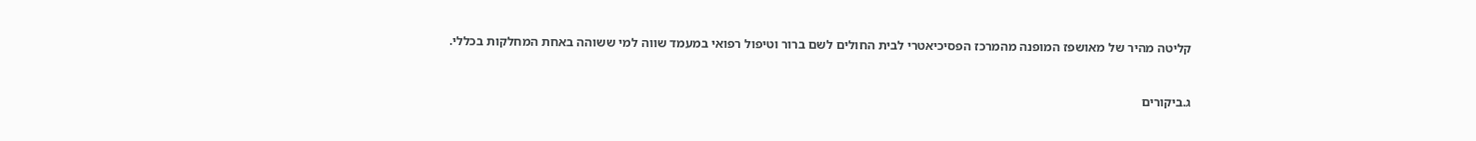קליטה מהיר של מאושפז המופנה מהמרכז הפסיכיאטרי לבית החולים לשם ברור וטיפול רפואי במעמד שווה למי ששוהה באחת המחלקות בכללי.


ג.ביקורים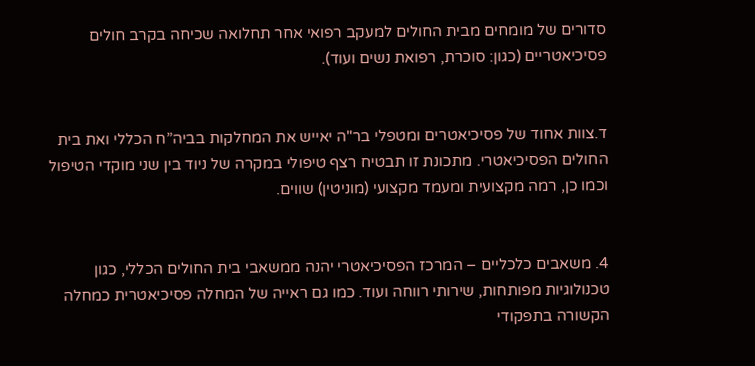סדורים של מומחים מבית החולים למעקב רפואי אחר תחלואה שכיחה בקרב חולים פסיכיאטריים (כגון: סוכרת, רפואת נשים ועוד).


ד.צוות אחוד של פסיכיאטרים ומטפלי בר"ה יאייש את המחלקות בביה”ח הכללי ואת בית החולים הפסיכיאטרי. מתכונת זו תבטיח רצף טיפולי במקרה של ניוד בין שני מוקדי הטיפול וכמו כן, רמה מקצועית ומעמד מקצועי (מוניטין) שווים.


4. משאבים כלכליים – המרכז הפסיכיאטרי יהנה ממשאבי בית החולים הכללי, כגון טכנולוגיות מפותחות, שירותי רווחה ועוד. כמו גם ראייה של המחלה פסיכיאטרית כמחלה הקשורה בתפקודי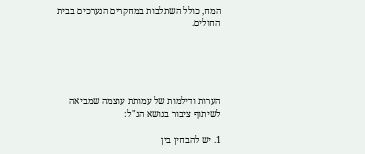המח, כולל השתלבות במחקרים הנערכים בבית החולים.





הערות ודילמות של עמותת עוצמה שמביאה לשיתוף ציבור בנושא הנ"ל:

1. יש להבחין בין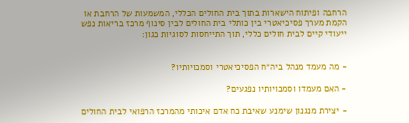הרחבה ופיתוח הישארות בתוך בית החולים הכללי, המשמעות של הרחבת או הקמת מערך פסיכיאטרי בין כותלי בית החולים לבין סינוף מרכז בריאות נפש ייעודי קיים לבית חולים כללי, תוך התייחסות לסוגיות כגון:


- מה מעמד מנהל ביה״ח הפסיכיאטרי וסמכויותיו?

- האם מעמדו וסמכויותיו נפגעים?

- יצירת מנגנון שימנע שאיבת כח אדם איכותי מהמרכז הרפואי לבית החולים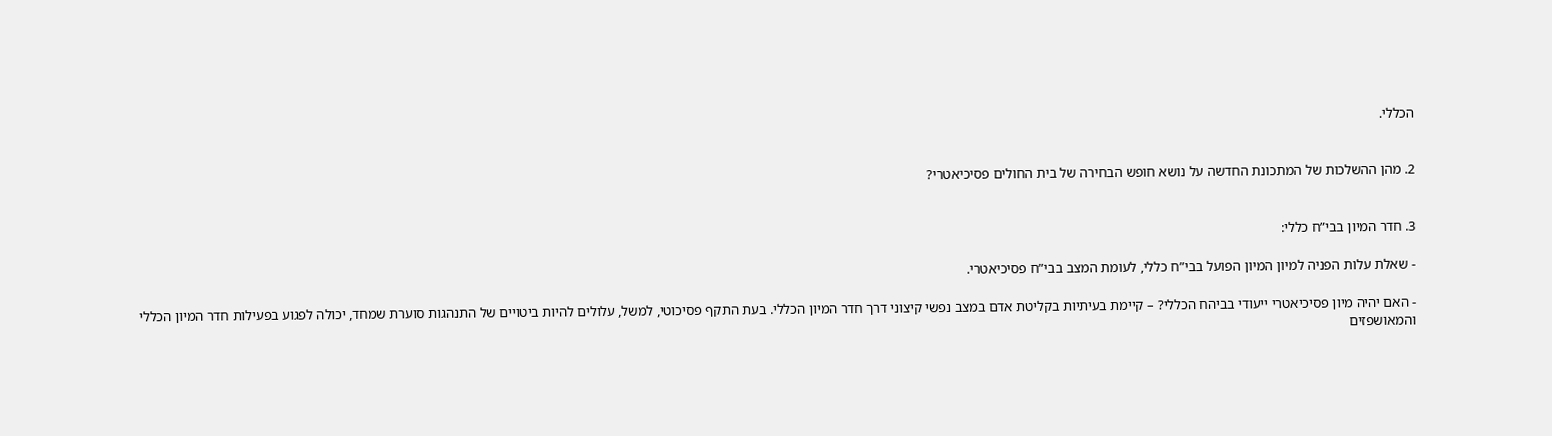הכללי.


2. מהן ההשלכות של המתכונת החדשה על נושא חופש הבחירה של בית החולים פסיכיאטרי?


3. חדר המיון בבי”ח כללי:

- שאלת עלות הפניה למיון המיון הפועל בבי”ח כללי, לעומת המצב בבי”ח פסיכיאטרי.

- האם יהיה מיון פסיכיאטרי ייעודי בביהח הכללי? – קיימת בעיתיות בקליטת אדם במצב נפשי קיצוני דרך חדר המיון הכללי. בעת התקף פסיכוטי, למשל, עלולים להיות ביטויים של התנהגות סוערת שמחד, יכולה לפגוע בפעילות חדר המיון הכללי והמאושפזים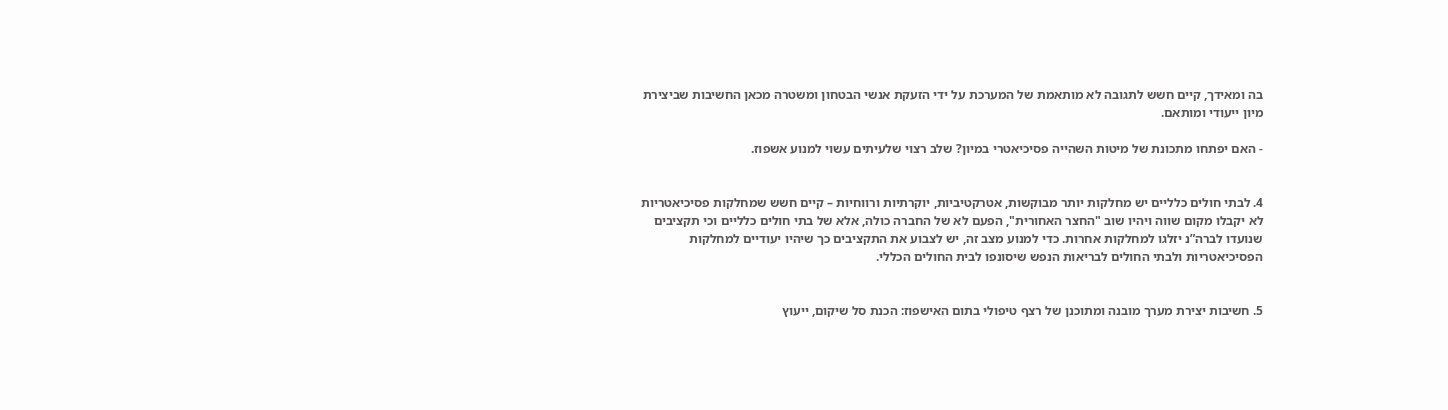בה ומאידך, קיים חשש לתגובה לא מותאמת של המערכת על ידי הזעקת אנשי הבטחון ומשטרה מכאן החשיבות שביצירת מיון ייעודי ומותאם.

- האם יפתחו מתכונת של מיטות השהייה פסיכיאטרי במיון? שלב רצוי שלעיתים עשוי למנוע אשפוז.


4. לבתי חולים כלליים יש מחלקות יותר מבוקשות, אטרקטיביות, יוקרתיות ורווחיות – קיים חשש שמחלקות פסיכיאטריות לא יקבלו מקום שווה ויהיו שוב "החצר האחורית", הפעם לא של החברה כולה, אלא של בתי חולים כלליים וכי תקציבים שנועדו לברה”נ יזלגו למחלקות אחרות. כדי למנוע מצב זה, יש לצבוע את התקציבים כך שיהיו יעודיים למחלקות הפסיכיאטריות ולבתי החולים לבריאות הנפש שיסונפו לבית החולים הכללי.


5. חשיבות יצירת מערך מובנה ומתוכנן של רצף טיפולי בתום האישפוז: הכנת סל שיקום, ייעוץ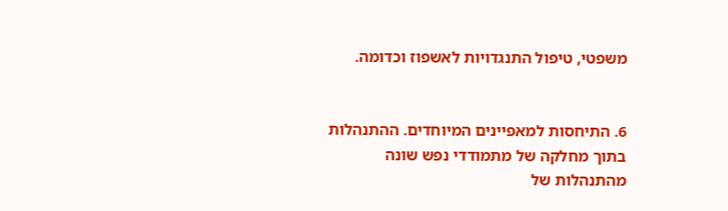משפטי, טיפול התנגדויות לאשפוז וכדומה.


6. התיחסות למאפיינים המיוחדים. ההתנהלות בתוך מחלקה של מתמודדי נפש שונה מהתנהלות של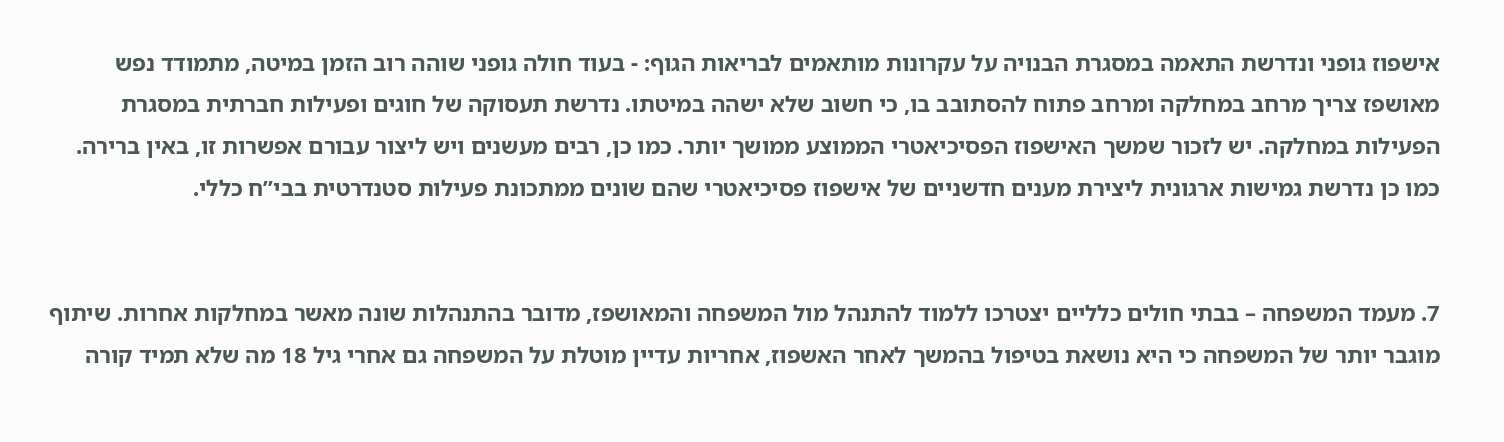אישפוז גופני ונדרשת התאמה במסגרת הבנויה על עקרונות מותאמים לבריאות הגוף: - בעוד חולה גופני שוהה רוב הזמן במיטה, מתמודד נפש מאושפז צריך מרחב במחלקה ומרחב פתוח להסתובב בו, כי חשוב שלא ישהה במיטתו. נדרשת תעסוקה של חוגים ופעילות חברתית במסגרת הפעילות במחלקה. יש לזכור שמשך האישפוז הפסיכיאטרי הממוצע ממושך יותר. כמו כן, רבים מעשנים ויש ליצור עבורם אפשרות זו, באין ברירה. כמו כן נדרשת גמישות ארגונית ליצירת מענים חדשניים של אישפוז פסיכיאטרי שהם שונים ממתכונת פעילות סטנדרטית בבי”ח כללי.


7. מעמד המשפחה – בבתי חולים כלליים יצטרכו ללמוד להתנהל מול המשפחה והמאושפז, מדובר בהתנהלות שונה מאשר במחלקות אחרות. שיתוף מוגבר יותר של המשפחה כי היא נושאת בטיפול בהמשך לאחר האשפוז, אחריות עדיין מוטלת על המשפחה גם אחרי גיל 18 מה שלא תמיד קורה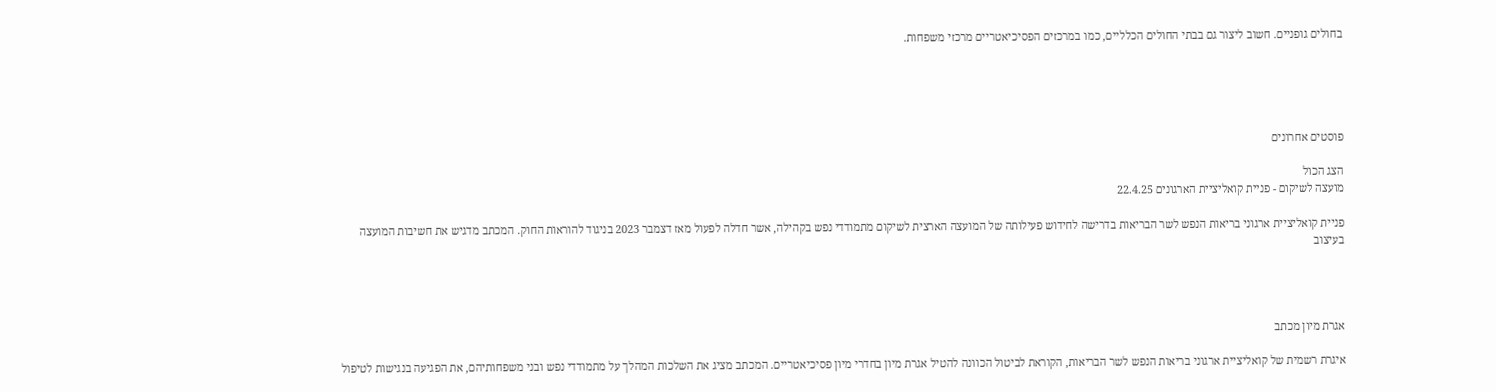בחולים גופניים. חשוב ליצור גם בבתי החולים הכלליים, כמו במרכזים הפסיכיאטריים מרכזי משפחות.





פוסטים אחרונים

הצג הכול
מועצה לשיקום - פניית קואליציית הארגונים 22.4.25

פניית קואליציית ארגוני בריאות הנפש לשר הבריאות בדרישה לחידוש פעילותה של המועצה הארצית לשיקום מתמודדי נפש בקהילה, אשר חדלה לפעול מאז דצמבר 2023 בניגוד להוראות החוק. המכתב מדגיש את חשיבות המועצה בעיצוב




אגרת מיון מכתב

איגרת רשמית של קואליציית ארגוני בריאות הנפש לשר הבריאות, הקוראת לביטול הכוונה להטיל אגרת מיון בחדרי מיון פסיכיאטריים. המכתב מציג את השלכות המהלך על מתמודדי נפש ובני משפחותיהם, את הפגיעה בנגישות לטיפול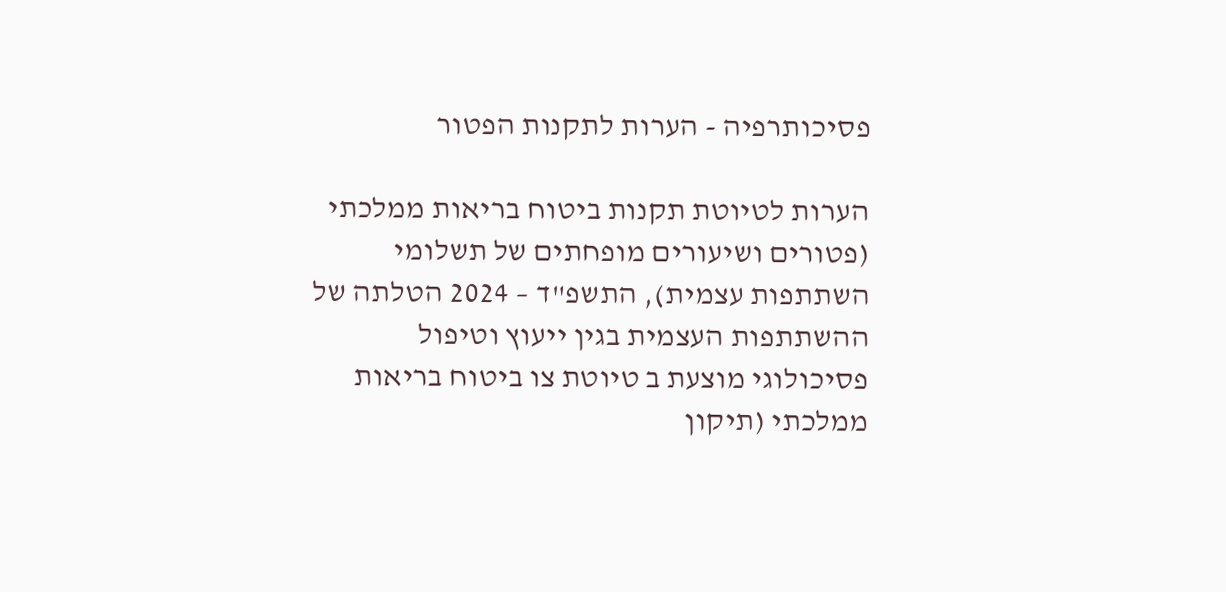פסיכותרפיה - הערות לתקנות הפטור

הערות לטיוטת תקנות ביטוח בריאות ממלכתי (פטורים ושיעורים מופחתים של תשלומי השתתפות עצמית), התשפ"ד – 2024 הטלתה של ההשתתפות העצמית בגין ייעוץ וטיפול פסיכולוגי מוצעת ב טיוטת צו ביטוח בריאות ממלכתי (תיקון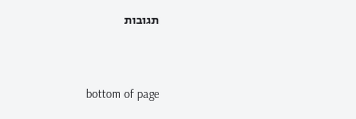תגובות


bottom of page